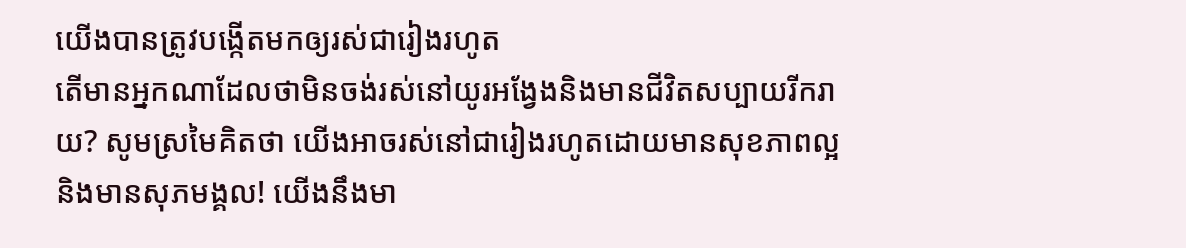យើងបានត្រូវបង្កើតមកឲ្យរស់ជារៀងរហូត
តើមានអ្នកណាដែលថាមិនចង់រស់នៅយូរអង្វែងនិងមានជីវិតសប្បាយរីករាយ? សូមស្រមៃគិតថា យើងអាចរស់នៅជារៀងរហូតដោយមានសុខភាពល្អ និងមានសុភមង្គល! យើងនឹងមា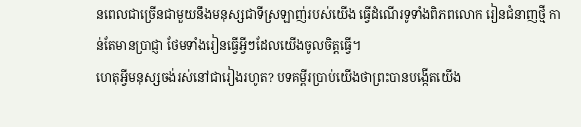នពេលជាច្រើនជាមួយនឹងមនុស្សជាទីស្រឡាញ់របស់យើង ធ្វើដំណើរទូទាំងពិភពលោក រៀនជំនាញថ្មី កាន់តែមានប្រាជ្ញា ថែមទាំងរៀនធ្វើអ្វីៗដែលយើងចូលចិត្តធ្វើ។
ហេតុអ្វីមនុស្សចង់រស់នៅជារៀងរហូត? បទគម្ពីរប្រាប់យើងថាព្រះបានបង្កើតយើង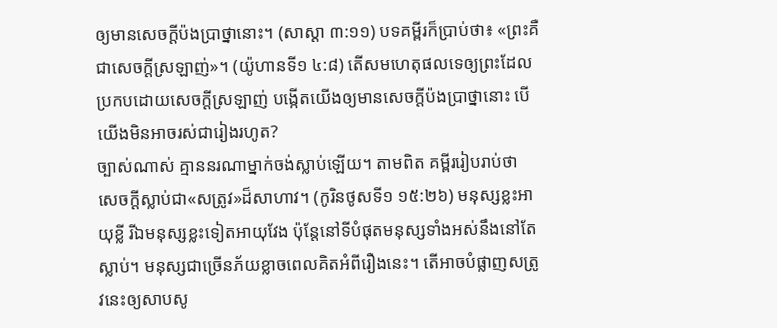ឲ្យមានសេចក្ដីប៉ងប្រាថ្នានោះ។ (សាស្ដា ៣:១១) បទគម្ពីរក៏ប្រាប់ថា៖ «ព្រះគឺជាសេចក្ដីស្រឡាញ់»។ (យ៉ូហានទី១ ៤:៨) តើសមហេតុផលទេឲ្យព្រះដែលប្រកបដោយសេចក្ដីស្រឡាញ់ បង្កើតយើងឲ្យមានសេចក្ដីប៉ងប្រាថ្នានោះ បើយើងមិនអាចរស់ជារៀងរហូត?
ច្បាស់ណាស់ គ្មាននរណាម្នាក់ចង់ស្លាប់ឡើយ។ តាមពិត គម្ពីររៀបរាប់ថា សេចក្ដីស្លាប់ជា«សត្រូវ»ដ៏សាហាវ។ (កូរិនថូសទី១ ១៥:២៦) មនុស្សខ្លះអាយុខ្លី រីឯមនុស្សខ្លះទៀតអាយុវែង ប៉ុន្តែនៅទីបំផុតមនុស្សទាំងអស់នឹងនៅតែស្លាប់។ មនុស្សជាច្រើនភ័យខ្លាចពេលគិតអំពីរឿងនេះ។ តើអាចបំផ្លាញសត្រូវនេះឲ្យសាបសូ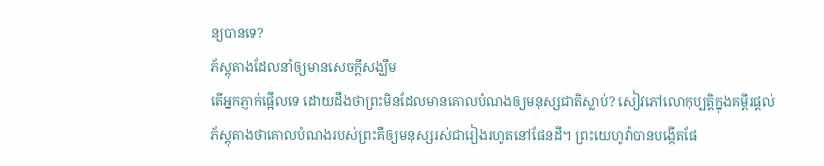ន្យបានទេ?
ភ័ស្តុតាងដែលនាំឲ្យមានសេចក្ដីសង្ឃឹម
តើអ្នកភ្ញាក់ផ្អើលទេ ដោយដឹងថាព្រះមិនដែលមានគោលបំណងឲ្យមនុស្សជាតិស្លាប់? សៀវភៅលោកុប្បត្តិក្នុងគម្ពីរផ្ដល់ភ័ស្តុតាងថាគោលបំណងរបស់ព្រះគឺឲ្យមនុស្សរស់ជារៀងរហូតនៅផែនដី។ ព្រះយេហូវ៉ាបានបង្កើតផែ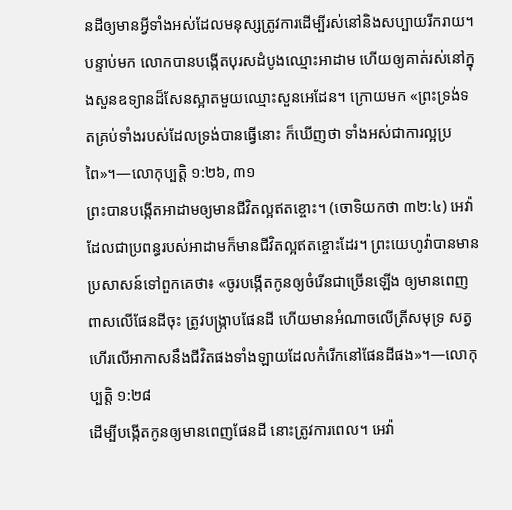នដីឲ្យមានអ្វីទាំងអស់ដែលមនុស្សត្រូវការដើម្បីរស់នៅនិងសប្បាយរីករាយ។ បន្ទាប់មក លោកបានបង្កើតបុរសដំបូងឈ្មោះអាដាម ហើយឲ្យគាត់រស់នៅក្នុងសួនឧទ្យានដ៏សែនស្អាតមួយឈ្មោះសួនអេដែន។ ក្រោយមក «ព្រះទ្រង់ទតគ្រប់ទាំងរបស់ដែលទ្រង់បានធ្វើនោះ ក៏ឃើញថា ទាំងអស់ជាការល្អប្រពៃ»។—លោកុប្បត្តិ ១:២៦, ៣១
ព្រះបានបង្កើតអាដាមឲ្យមានជីវិតល្អឥតខ្ចោះ។ (ចោទិយកថា ៣២:៤) អេវ៉ាដែលជាប្រពន្ធរបស់អាដាមក៏មានជីវិតល្អឥតខ្ចោះដែរ។ ព្រះយេហូវ៉ាបានមានប្រសាសន៍ទៅពួកគេថា៖ «ចូរបង្កើតកូនឲ្យចំរើនជាច្រើនឡើង ឲ្យមានពេញពាសលើផែនដីចុះ ត្រូវបង្ក្រាបផែនដី ហើយមានអំណាចលើត្រីសមុទ្រ សត្វហើរលើអាកាសនឹងជីវិតផងទាំងឡាយដែលកំរើកនៅផែនដីផង»។—លោកុប្បត្តិ ១:២៨
ដើម្បីបង្កើតកូនឲ្យមានពេញផែនដី នោះត្រូវការពេល។ អេវ៉ា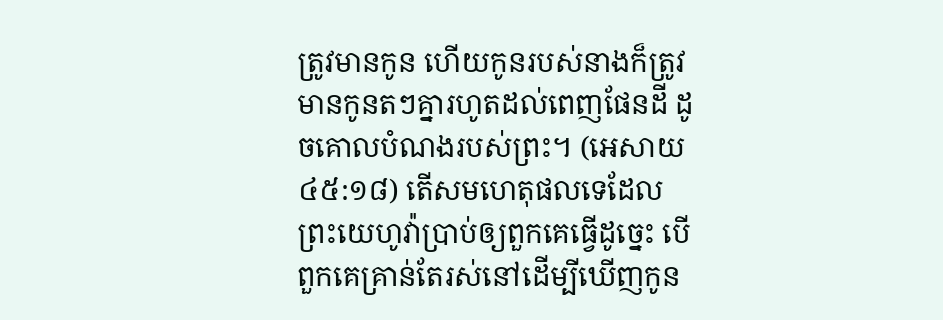ត្រូវមានកូន ហើយកូនរបស់នាងក៏ត្រូវមានកូនតៗគ្នារហូតដល់ពេញផែនដី ដូចគោលបំណងរបស់ព្រះ។ (អេសាយ ៤៥:១៨) តើសមហេតុផលទេដែលព្រះយេហូវ៉ាប្រាប់ឲ្យពួកគេធ្វើដូច្នេះ បើពួកគេគ្រាន់តែរស់នៅដើម្បីឃើញកូន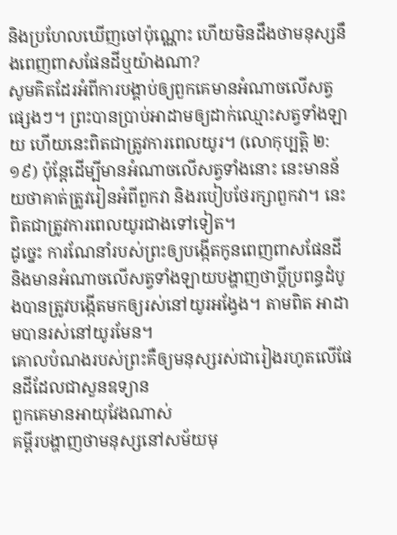និងប្រហែលឃើញចៅប៉ុណ្ណោះ ហើយមិនដឹងថាមនុស្សនឹងពេញពាសផែនដីឬយ៉ាងណា?
សូមគិតដែរអំពីការបង្គាប់ឲ្យពួកគេមានអំណាចលើសត្វផ្សេងៗ។ ព្រះបានប្រាប់អាដាមឲ្យដាក់ឈ្មោះសត្វទាំងឡាយ ហើយនេះពិតជាត្រូវការពេលយូរ។ (លោកុប្បត្តិ ២:១៩) ប៉ុន្តែដើម្បីមានអំណាចលើសត្វទាំងនោះ នេះមានន័យថាគាត់ត្រូវរៀនអំពីពួកវា និងរបៀបថែរក្សាពួកវា។ នេះពិតជាត្រូវការពេលយូរជាងទៅទៀត។
ដូច្នេះ ការណែនាំរបស់ព្រះឲ្យបង្កើតកូនពេញពាសផែនដី និងមានអំណាចលើសត្វទាំងឡាយបង្ហាញថាប្ដីប្រពន្ធដំបូងបានត្រូវបង្កើតមកឲ្យរស់នៅយូរអង្វែង។ តាមពិត អាដាមបានរស់នៅយូរមែន។
គោលបំណងរបស់ព្រះគឺឲ្យមនុស្សរស់ជារៀងរហូតលើផែនដីដែលជាសួនឧទ្យាន
ពួកគេមានអាយុវែងណាស់
គម្ពីរបង្ហាញថាមនុស្សនៅសម័យមុ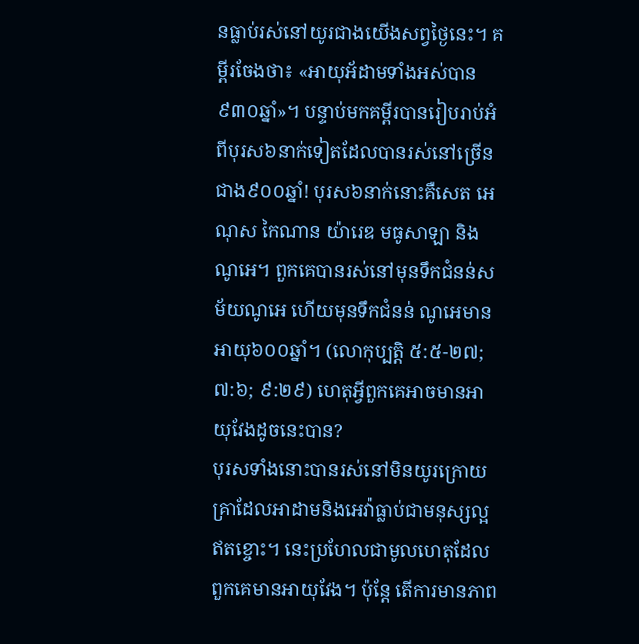នធ្លាប់រស់នៅយូរជាងយើងសព្វថ្ងៃនេះ។ គម្ពីរចែងថា៖ «អាយុអ័ដាមទាំងអស់បាន៩៣០ឆ្នាំ»។ បន្ទាប់មកគម្ពីរបានរៀបរាប់អំពីបុរស៦នាក់ទៀតដែលបានរស់នៅច្រើនជាង៩០០ឆ្នាំ! បុរស៦នាក់នោះគឺសេត អេណុស កៃណាន យ៉ារេឌ មធូសាឡា និងណូអេ។ ពួកគេបានរស់នៅមុនទឹកជំនន់សម័យណូអេ ហើយមុនទឹកជំនន់ ណូអេមានអាយុ៦០០ឆ្នាំ។ (លោកុប្បត្តិ ៥:៥-២៧; ៧:៦; ៩:២៩) ហេតុអ្វីពួកគេអាចមានអាយុវែងដូចនេះបាន?
បុរសទាំងនោះបានរស់នៅមិនយូរក្រោយគ្រាដែលអាដាមនិងអេវ៉ាធ្លាប់ជាមនុស្សល្អឥតខ្ចោះ។ នេះប្រហែលជាមូលហេតុដែលពួកគេមានអាយុវែង។ ប៉ុន្តែ តើការមានភាព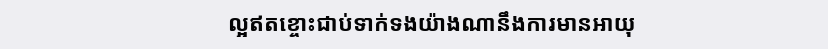ល្អឥតខ្ចោះជាប់ទាក់ទងយ៉ាងណានឹងការមានអាយុ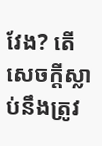វែង? តើសេចក្ដីស្លាប់នឹងត្រូវ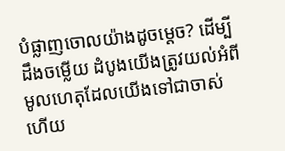បំផ្លាញចោលយ៉ាងដូចម្ដេច? ដើម្បីដឹងចម្លើយ ដំបូងយើងត្រូវយល់អំពីមូលហេតុដែលយើងទៅជាចាស់ ហើយ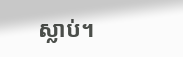ស្លាប់។